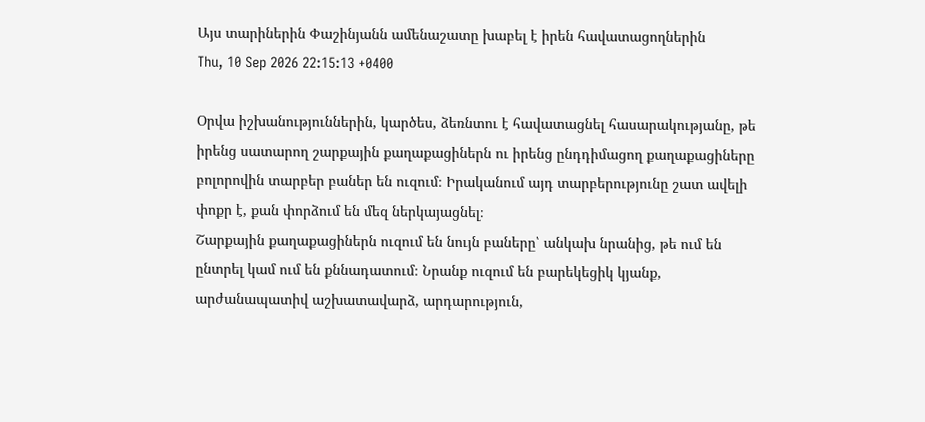Այս տարիներին Փաշինյանն ամենաշատը խաբել է իրեն հավատացողներին
Thu, 10 Sep 2026 22:15:13 +0400

Օրվա իշխանություններին, կարծես, ձեռնտու է հավատացնել հասարակությանը, թե իրենց սատարող շարքային քաղաքացիներն ու իրենց ընդդիմացող քաղաքացիները բոլորովին տարբեր բաներ են ուզում։ Իրականում այդ տարբերությունը շատ ավելի փոքր է, քան փորձում են մեզ ներկայացնել։
Շարքային քաղաքացիներն ուզում են նույն բաները՝ անկախ նրանից, թե ում են ընտրել կամ ում են քննադատում։ Նրանք ուզում են բարեկեցիկ կյանք, արժանապատիվ աշխատավարձ, արդարություն,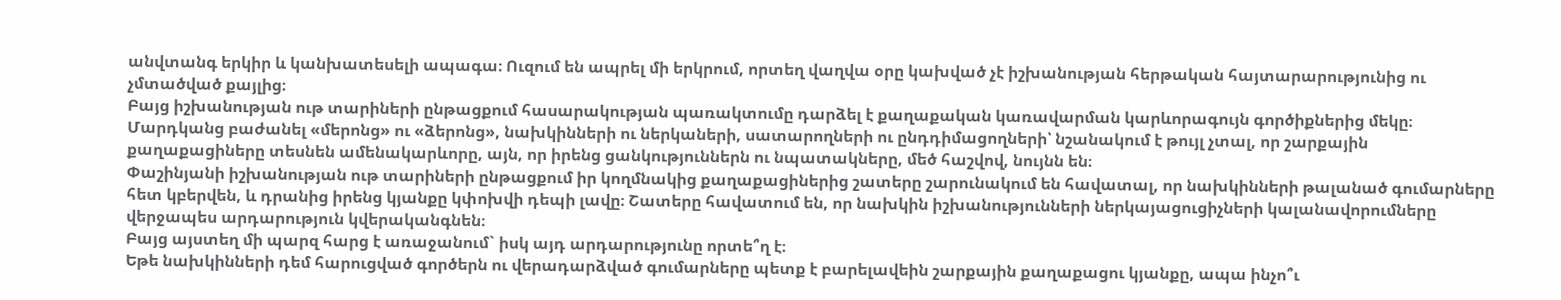անվտանգ երկիր և կանխատեսելի ապագա։ Ուզում են ապրել մի երկրում, որտեղ վաղվա օրը կախված չէ իշխանության հերթական հայտարարությունից ու չմտածված քայլից։
Բայց իշխանության ութ տարիների ընթացքում հասարակության պառակտումը դարձել է քաղաքական կառավարման կարևորագույն գործիքներից մեկը։ Մարդկանց բաժանել «մերոնց» ու «ձերոնց», նախկինների ու ներկաների, սատարողների ու ընդդիմացողների՝ նշանակում է թույլ չտալ, որ շարքային քաղաքացիները տեսնեն ամենակարևորը, այն, որ իրենց ցանկություններն ու նպատակները, մեծ հաշվով, նույնն են։
Փաշինյանի իշխանության ութ տարիների ընթացքում իր կողմնակից քաղաքացիներից շատերը շարունակում են հավատալ, որ նախկինների թալանած գումարները հետ կբերվեն, և դրանից իրենց կյանքը կփոխվի դեպի լավը։ Շատերը հավատում են, որ նախկին իշխանությունների ներկայացուցիչների կալանավորումները վերջապես արդարություն կվերականգնեն։
Բայց այստեղ մի պարզ հարց է առաջանում` իսկ այդ արդարությունը որտե՞ղ է։
Եթե նախկինների դեմ հարուցված գործերն ու վերադարձված գումարները պետք է բարելավեին շարքային քաղաքացու կյանքը, ապա ինչո՞ւ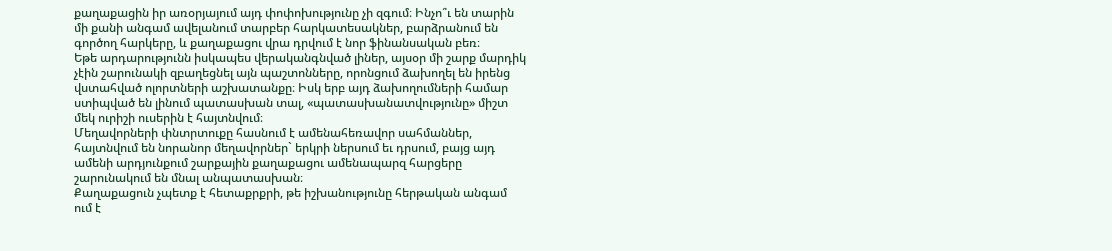քաղաքացին իր առօրյայում այդ փոփոխությունը չի զգում։ Ինչո՞ւ են տարին մի քանի անգամ ավելանում տարբեր հարկատեսակներ, բարձրանում են գործող հարկերը, և քաղաքացու վրա դրվում է նոր ֆինանսական բեռ։
Եթե արդարությունն իսկապես վերականգնված լիներ, այսօր մի շարք մարդիկ չէին շարունակի զբաղեցնել այն պաշտոնները, որոնցում ձախողել են իրենց վստահված ոլորտների աշխատանքը։ Իսկ երբ այդ ձախողումների համար ստիպված են լինում պատասխան տալ, «պատասխանատվությունը» միշտ մեկ ուրիշի ուսերին է հայտնվում։
Մեղավորների փնտրտուքը հասնում է ամենահեռավոր սահմաններ, հայտնվում են նորանոր մեղավորներ` երկրի ներսում եւ դրսում, բայց այդ ամենի արդյունքում շարքային քաղաքացու ամենապարզ հարցերը շարունակում են մնալ անպատասխան։
Քաղաքացուն չպետք է հետաքրքրի, թե իշխանությունը հերթական անգամ ում է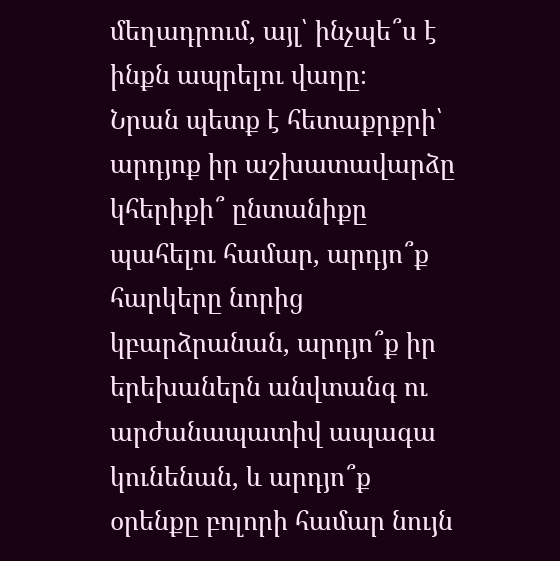մեղադրում, այլ՝ ինչպե՞ս է ինքն ապրելու վաղը։
Նրան պետք է հետաքրքրի՝ արդյոք իր աշխատավարձը կհերիքի՞ ընտանիքը պահելու համար, արդյո՞ք հարկերը նորից կբարձրանան, արդյո՞ք իր երեխաներն անվտանգ ու արժանապատիվ ապագա կունենան, և արդյո՞ք օրենքը բոլորի համար նույն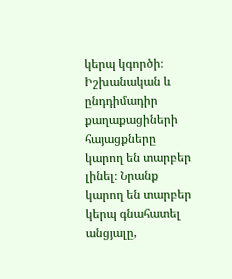կերպ կգործի։
Իշխանական և ընդդիմադիր քաղաքացիների հայացքները կարող են տարբեր լինել։ Նրանք կարող են տարբեր կերպ գնահատել անցյալը,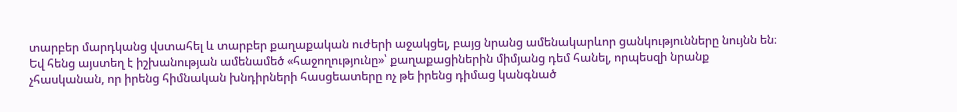տարբեր մարդկանց վստահել և տարբեր քաղաքական ուժերի աջակցել, բայց նրանց ամենակարևոր ցանկությունները նույնն են։
Եվ հենց այստեղ է իշխանության ամենամեծ «հաջողությունը»՝ քաղաքացիներին միմյանց դեմ հանել, որպեսզի նրանք չհասկանան, որ իրենց հիմնական խնդիրների հասցեատերը ոչ թե իրենց դիմաց կանգնած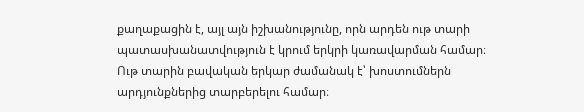քաղաքացին է, այլ այն իշխանությունը, որն արդեն ութ տարի պատասխանատվություն է կրում երկրի կառավարման համար։
Ութ տարին բավական երկար ժամանակ է՝ խոստումներն արդյունքներից տարբերելու համար։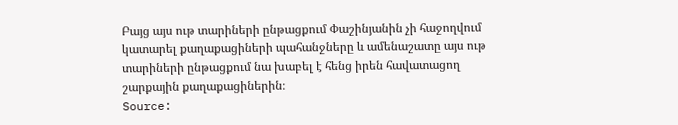Բայց այս ութ տարիների ընթացքում Փաշինյանին չի հաջողվում կատարել քաղաքացիների պահանջները և ամենաշատը այս ութ տարիների ընթացքում նա խաբել է հենց իրեն հավատացող շարքային քաղաքացիներին։
Source: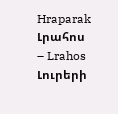Hraparak
Լրահոս – Lrahos Լուրերի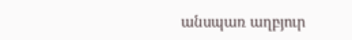անսպառ աղբյուր